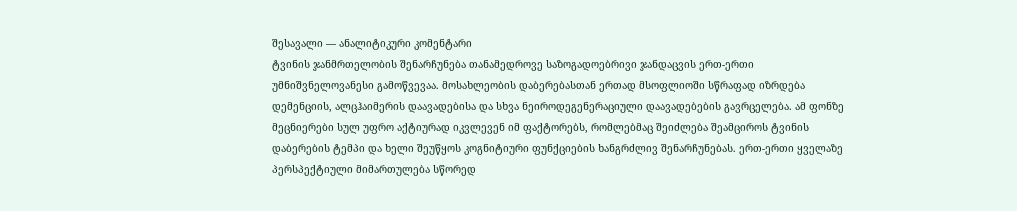შესავალი — ანალიტიკური კომენტარი
ტვინის ჯანმრთელობის შენარჩუნება თანამედროვე საზოგადოებრივი ჯანდაცვის ერთ-ერთი უმნიშვნელოვანესი გამოწვევაა. მოსახლეობის დაბერებასთან ერთად მსოფლიოში სწრაფად იზრდება დემენციის, ალცჰაიმერის დაავადებისა და სხვა ნეიროდეგენერაციული დაავადებების გავრცელება. ამ ფონზე მეცნიერები სულ უფრო აქტიურად იკვლევენ იმ ფაქტორებს, რომლებმაც შეიძლება შეამციროს ტვინის დაბერების ტემპი და ხელი შეუწყოს კოგნიტიური ფუნქციების ხანგრძლივ შენარჩუნებას. ერთ-ერთი ყველაზე პერსპექტიული მიმართულება სწორედ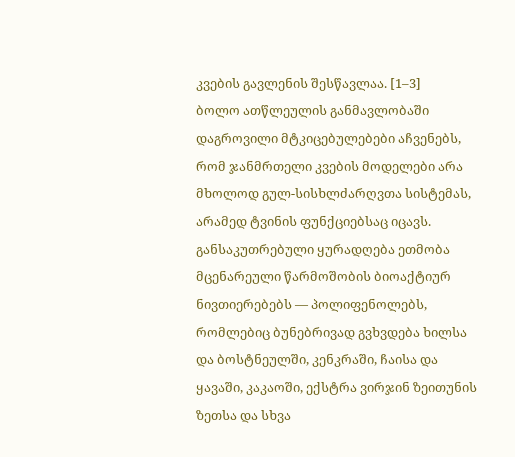კვების გავლენის შესწავლაა. [1–3]
ბოლო ათწლეულის განმავლობაში დაგროვილი მტკიცებულებები აჩვენებს, რომ ჯანმრთელი კვების მოდელები არა მხოლოდ გულ-სისხლძარღვთა სისტემას, არამედ ტვინის ფუნქციებსაც იცავს. განსაკუთრებული ყურადღება ეთმობა მცენარეული წარმოშობის ბიოაქტიურ ნივთიერებებს — პოლიფენოლებს, რომლებიც ბუნებრივად გვხვდება ხილსა და ბოსტნეულში, კენკრაში, ჩაისა და ყავაში, კაკაოში, ექსტრა ვირჯინ ზეითუნის ზეთსა და სხვა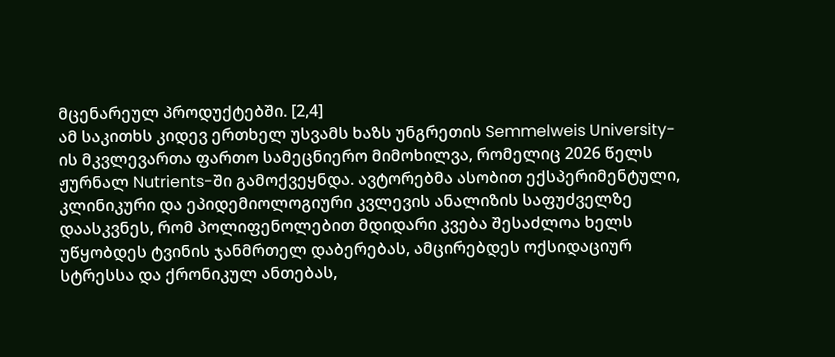მცენარეულ პროდუქტებში. [2,4]
ამ საკითხს კიდევ ერთხელ უსვამს ხაზს უნგრეთის Semmelweis University-ის მკვლევართა ფართო სამეცნიერო მიმოხილვა, რომელიც 2026 წელს ჟურნალ Nutrients-ში გამოქვეყნდა. ავტორებმა ასობით ექსპერიმენტული, კლინიკური და ეპიდემიოლოგიური კვლევის ანალიზის საფუძველზე დაასკვნეს, რომ პოლიფენოლებით მდიდარი კვება შესაძლოა ხელს უწყობდეს ტვინის ჯანმრთელ დაბერებას, ამცირებდეს ოქსიდაციურ სტრესსა და ქრონიკულ ანთებას,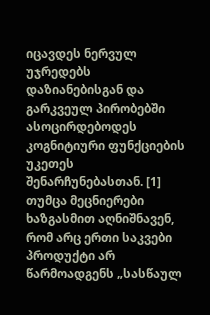იცავდეს ნერვულ უჯრედებს დაზიანებისგან და გარკვეულ პირობებში ასოცირდებოდეს კოგნიტიური ფუნქციების უკეთეს შენარჩუნებასთან. [1]
თუმცა მეცნიერები ხაზგასმით აღნიშნავენ, რომ არც ერთი საკვები პროდუქტი არ წარმოადგენს „სასწაულ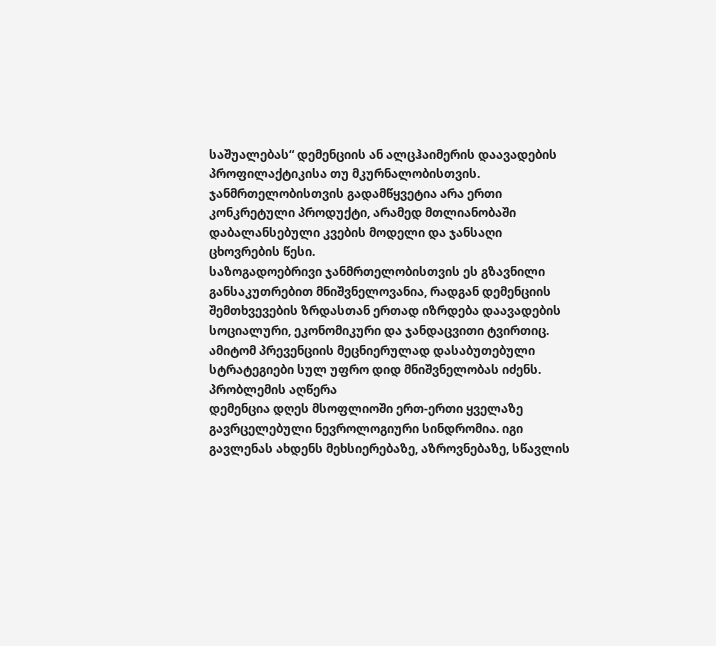საშუალებას“ დემენციის ან ალცჰაიმერის დაავადების პროფილაქტიკისა თუ მკურნალობისთვის. ჯანმრთელობისთვის გადამწყვეტია არა ერთი კონკრეტული პროდუქტი, არამედ მთლიანობაში დაბალანსებული კვების მოდელი და ჯანსაღი ცხოვრების წესი.
საზოგადოებრივი ჯანმრთელობისთვის ეს გზავნილი განსაკუთრებით მნიშვნელოვანია, რადგან დემენციის შემთხვევების ზრდასთან ერთად იზრდება დაავადების სოციალური, ეკონომიკური და ჯანდაცვითი ტვირთიც. ამიტომ პრევენციის მეცნიერულად დასაბუთებული სტრატეგიები სულ უფრო დიდ მნიშვნელობას იძენს.
პრობლემის აღწერა
დემენცია დღეს მსოფლიოში ერთ-ერთი ყველაზე გავრცელებული ნევროლოგიური სინდრომია. იგი გავლენას ახდენს მეხსიერებაზე, აზროვნებაზე, სწავლის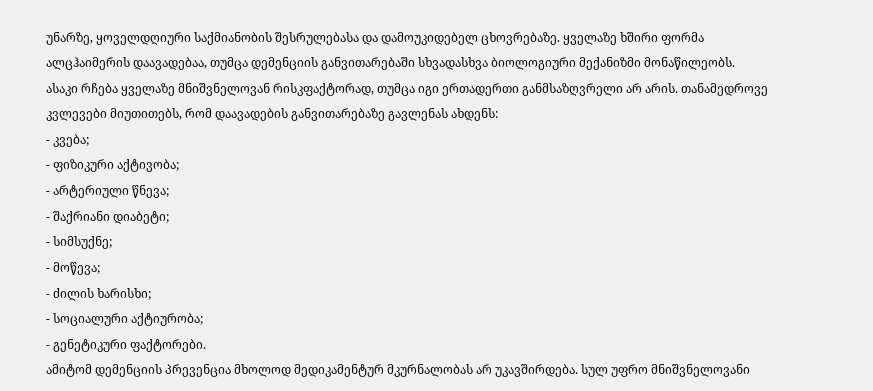უნარზე, ყოველდღიური საქმიანობის შესრულებასა და დამოუკიდებელ ცხოვრებაზე. ყველაზე ხშირი ფორმა ალცჰაიმერის დაავადებაა, თუმცა დემენციის განვითარებაში სხვადასხვა ბიოლოგიური მექანიზმი მონაწილეობს.
ასაკი რჩება ყველაზე მნიშვნელოვან რისკფაქტორად, თუმცა იგი ერთადერთი განმსაზღვრელი არ არის. თანამედროვე კვლევები მიუთითებს, რომ დაავადების განვითარებაზე გავლენას ახდენს:
- კვება;
- ფიზიკური აქტივობა;
- არტერიული წნევა;
- შაქრიანი დიაბეტი;
- სიმსუქნე;
- მოწევა;
- ძილის ხარისხი;
- სოციალური აქტიურობა;
- გენეტიკური ფაქტორები.
ამიტომ დემენციის პრევენცია მხოლოდ მედიკამენტურ მკურნალობას არ უკავშირდება. სულ უფრო მნიშვნელოვანი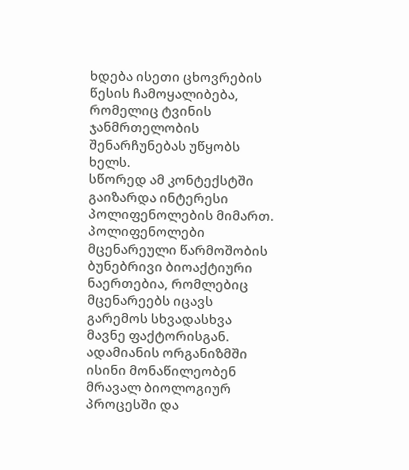ხდება ისეთი ცხოვრების წესის ჩამოყალიბება, რომელიც ტვინის ჯანმრთელობის შენარჩუნებას უწყობს ხელს.
სწორედ ამ კონტექსტში გაიზარდა ინტერესი პოლიფენოლების მიმართ.
პოლიფენოლები მცენარეული წარმოშობის ბუნებრივი ბიოაქტიური ნაერთებია, რომლებიც მცენარეებს იცავს გარემოს სხვადასხვა მავნე ფაქტორისგან. ადამიანის ორგანიზმში ისინი მონაწილეობენ მრავალ ბიოლოგიურ პროცესში და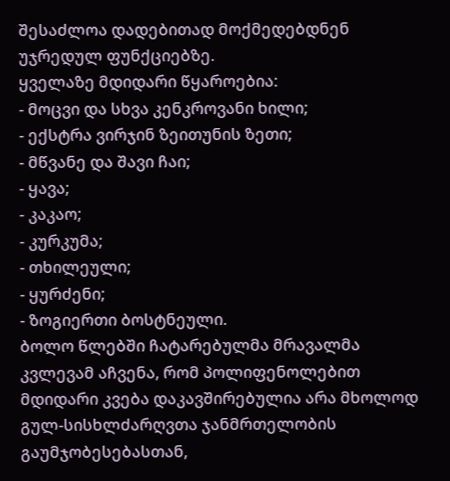შესაძლოა დადებითად მოქმედებდნენ უჯრედულ ფუნქციებზე.
ყველაზე მდიდარი წყაროებია:
- მოცვი და სხვა კენკროვანი ხილი;
- ექსტრა ვირჯინ ზეითუნის ზეთი;
- მწვანე და შავი ჩაი;
- ყავა;
- კაკაო;
- კურკუმა;
- თხილეული;
- ყურძენი;
- ზოგიერთი ბოსტნეული.
ბოლო წლებში ჩატარებულმა მრავალმა კვლევამ აჩვენა, რომ პოლიფენოლებით მდიდარი კვება დაკავშირებულია არა მხოლოდ გულ-სისხლძარღვთა ჯანმრთელობის გაუმჯობესებასთან,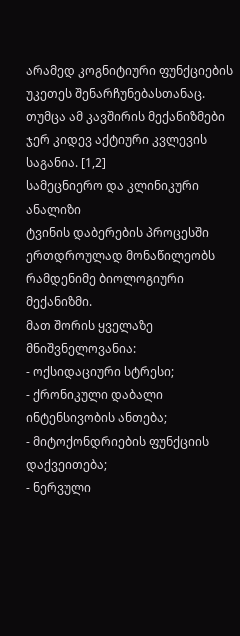არამედ კოგნიტიური ფუნქციების უკეთეს შენარჩუნებასთანაც. თუმცა ამ კავშირის მექანიზმები ჯერ კიდევ აქტიური კვლევის საგანია. [1,2]
სამეცნიერო და კლინიკური ანალიზი
ტვინის დაბერების პროცესში ერთდროულად მონაწილეობს რამდენიმე ბიოლოგიური მექანიზმი.
მათ შორის ყველაზე მნიშვნელოვანია:
- ოქსიდაციური სტრესი;
- ქრონიკული დაბალი ინტენსივობის ანთება;
- მიტოქონდრიების ფუნქციის დაქვეითება;
- ნერვული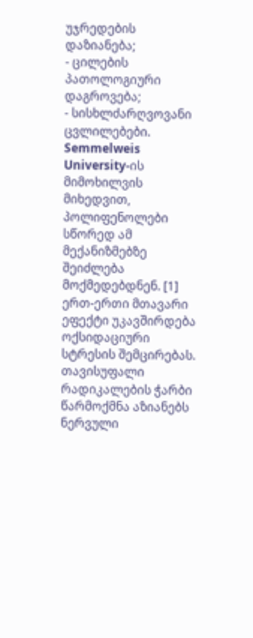უჯრედების დაზიანება;
- ცილების პათოლოგიური დაგროვება;
- სისხლძარღვოვანი ცვლილებები.
Semmelweis University-ის მიმოხილვის მიხედვით, პოლიფენოლები სწორედ ამ მექანიზმებზე შეიძლება მოქმედებდნენ. [1]
ერთ-ერთი მთავარი ეფექტი უკავშირდება ოქსიდაციური სტრესის შემცირებას.
თავისუფალი რადიკალების ჭარბი წარმოქმნა აზიანებს ნერვული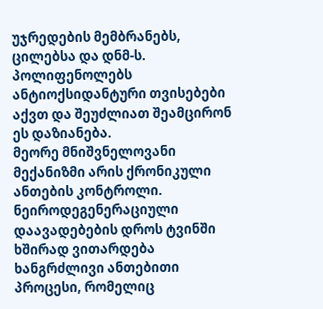უჯრედების მემბრანებს, ცილებსა და დნმ-ს. პოლიფენოლებს ანტიოქსიდანტური თვისებები აქვთ და შეუძლიათ შეამცირონ ეს დაზიანება.
მეორე მნიშვნელოვანი მექანიზმი არის ქრონიკული ანთების კონტროლი.
ნეიროდეგენერაციული დაავადებების დროს ტვინში ხშირად ვითარდება ხანგრძლივი ანთებითი პროცესი, რომელიც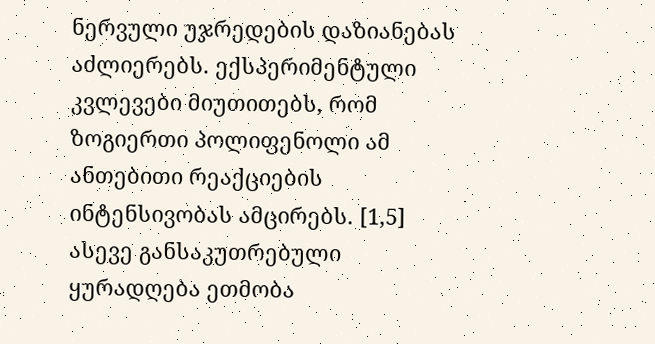ნერვული უჯრედების დაზიანებას აძლიერებს. ექსპერიმენტული კვლევები მიუთითებს, რომ ზოგიერთი პოლიფენოლი ამ ანთებითი რეაქციების ინტენსივობას ამცირებს. [1,5]
ასევე განსაკუთრებული ყურადღება ეთმობა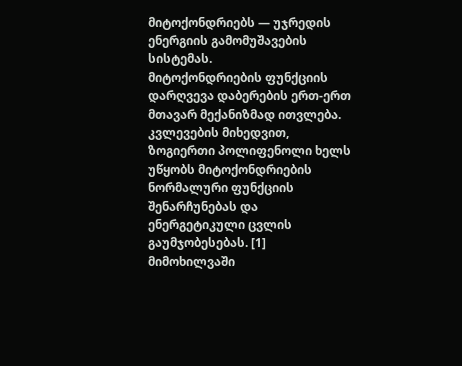მიტოქონდრიებს — უჯრედის ენერგიის გამომუშავების სისტემას.
მიტოქონდრიების ფუნქციის დარღვევა დაბერების ერთ-ერთ მთავარ მექანიზმად ითვლება. კვლევების მიხედვით, ზოგიერთი პოლიფენოლი ხელს უწყობს მიტოქონდრიების ნორმალური ფუნქციის შენარჩუნებას და ენერგეტიკული ცვლის გაუმჯობესებას. [1]
მიმოხილვაში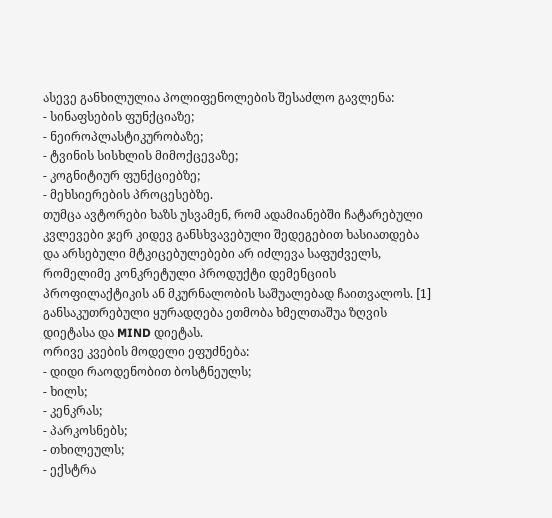ასევე განხილულია პოლიფენოლების შესაძლო გავლენა:
- სინაფსების ფუნქციაზე;
- ნეიროპლასტიკურობაზე;
- ტვინის სისხლის მიმოქცევაზე;
- კოგნიტიურ ფუნქციებზე;
- მეხსიერების პროცესებზე.
თუმცა ავტორები ხაზს უსვამენ, რომ ადამიანებში ჩატარებული კვლევები ჯერ კიდევ განსხვავებული შედეგებით ხასიათდება და არსებული მტკიცებულებები არ იძლევა საფუძველს, რომელიმე კონკრეტული პროდუქტი დემენციის პროფილაქტიკის ან მკურნალობის საშუალებად ჩაითვალოს. [1]
განსაკუთრებული ყურადღება ეთმობა ხმელთაშუა ზღვის დიეტასა და MIND დიეტას.
ორივე კვების მოდელი ეფუძნება:
- დიდი რაოდენობით ბოსტნეულს;
- ხილს;
- კენკრას;
- პარკოსნებს;
- თხილეულს;
- ექსტრა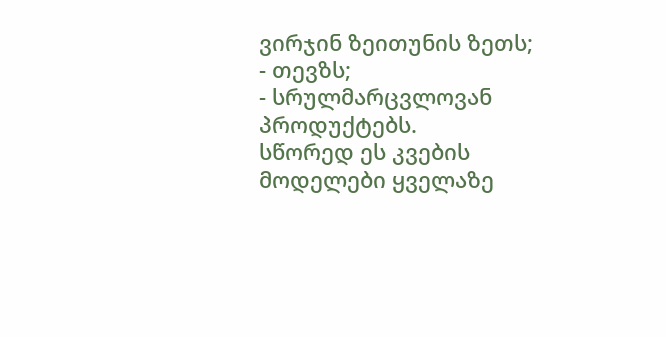ვირჯინ ზეითუნის ზეთს;
- თევზს;
- სრულმარცვლოვან პროდუქტებს.
სწორედ ეს კვების მოდელები ყველაზე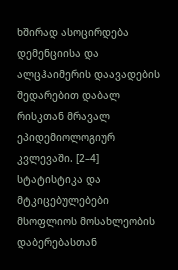ხშირად ასოცირდება დემენციისა და ალცჰაიმერის დაავადების შედარებით დაბალ რისკთან მრავალ ეპიდემიოლოგიურ კვლევაში. [2–4]
სტატისტიკა და მტკიცებულებები
მსოფლიოს მოსახლეობის დაბერებასთან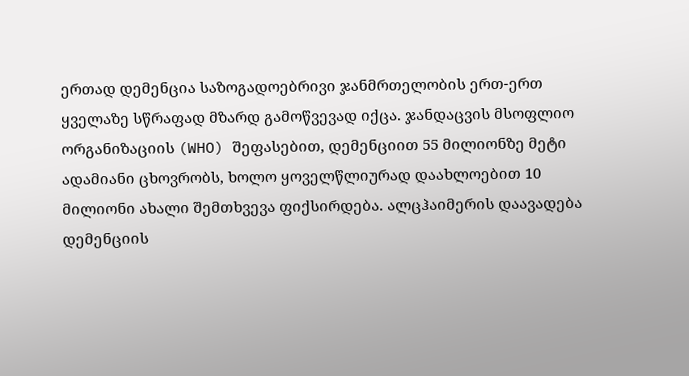ერთად დემენცია საზოგადოებრივი ჯანმრთელობის ერთ-ერთ ყველაზე სწრაფად მზარდ გამოწვევად იქცა. ჯანდაცვის მსოფლიო ორგანიზაციის (WHO) შეფასებით, დემენციით 55 მილიონზე მეტი ადამიანი ცხოვრობს, ხოლო ყოველწლიურად დაახლოებით 10 მილიონი ახალი შემთხვევა ფიქსირდება. ალცჰაიმერის დაავადება დემენციის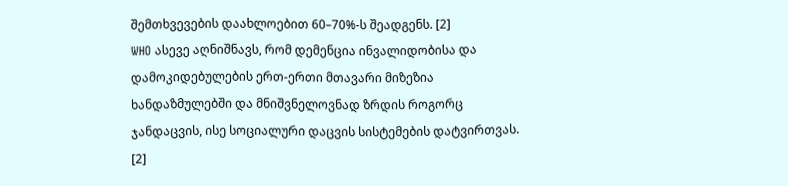შემთხვევების დაახლოებით 60–70%-ს შეადგენს. [2]
WHO ასევე აღნიშნავს, რომ დემენცია ინვალიდობისა და დამოკიდებულების ერთ-ერთი მთავარი მიზეზია ხანდაზმულებში და მნიშვნელოვნად ზრდის როგორც ჯანდაცვის, ისე სოციალური დაცვის სისტემების დატვირთვას. [2]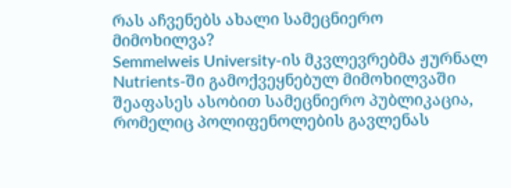რას აჩვენებს ახალი სამეცნიერო მიმოხილვა?
Semmelweis University-ის მკვლევრებმა ჟურნალ Nutrients-ში გამოქვეყნებულ მიმოხილვაში შეაფასეს ასობით სამეცნიერო პუბლიკაცია, რომელიც პოლიფენოლების გავლენას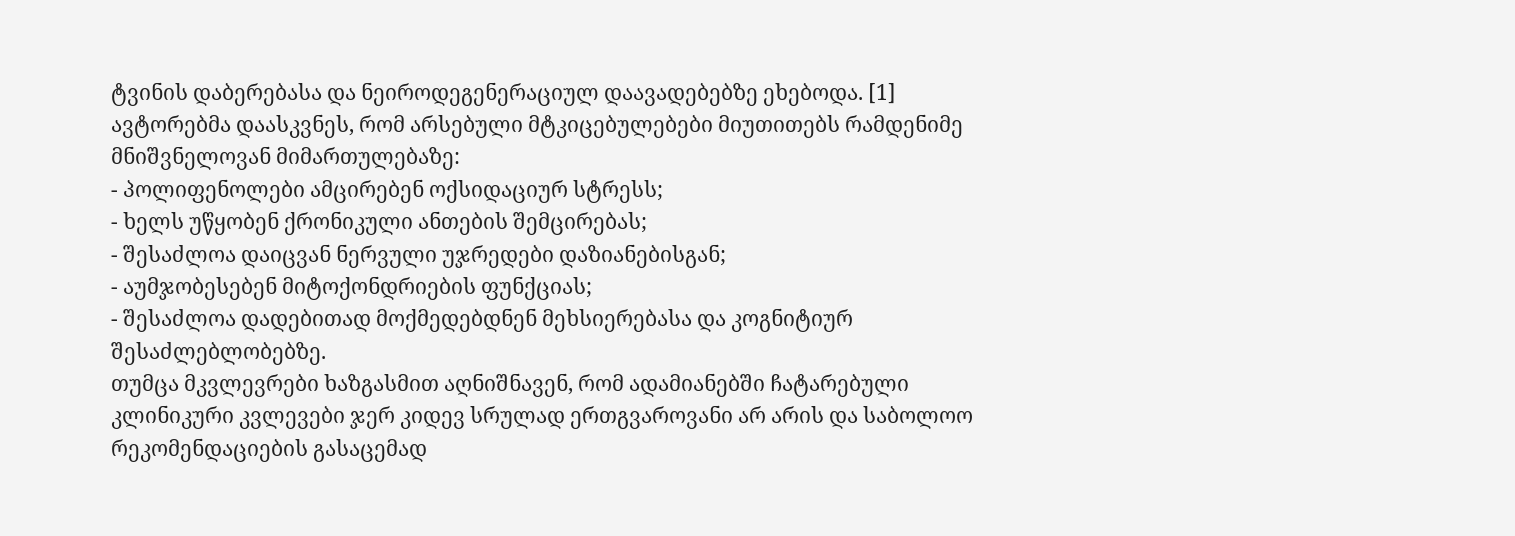ტვინის დაბერებასა და ნეიროდეგენერაციულ დაავადებებზე ეხებოდა. [1]
ავტორებმა დაასკვნეს, რომ არსებული მტკიცებულებები მიუთითებს რამდენიმე მნიშვნელოვან მიმართულებაზე:
- პოლიფენოლები ამცირებენ ოქსიდაციურ სტრესს;
- ხელს უწყობენ ქრონიკული ანთების შემცირებას;
- შესაძლოა დაიცვან ნერვული უჯრედები დაზიანებისგან;
- აუმჯობესებენ მიტოქონდრიების ფუნქციას;
- შესაძლოა დადებითად მოქმედებდნენ მეხსიერებასა და კოგნიტიურ შესაძლებლობებზე.
თუმცა მკვლევრები ხაზგასმით აღნიშნავენ, რომ ადამიანებში ჩატარებული კლინიკური კვლევები ჯერ კიდევ სრულად ერთგვაროვანი არ არის და საბოლოო რეკომენდაციების გასაცემად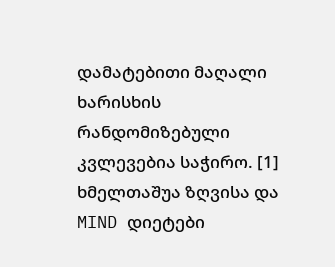დამატებითი მაღალი ხარისხის რანდომიზებული კვლევებია საჭირო. [1]
ხმელთაშუა ზღვისა და MIND დიეტები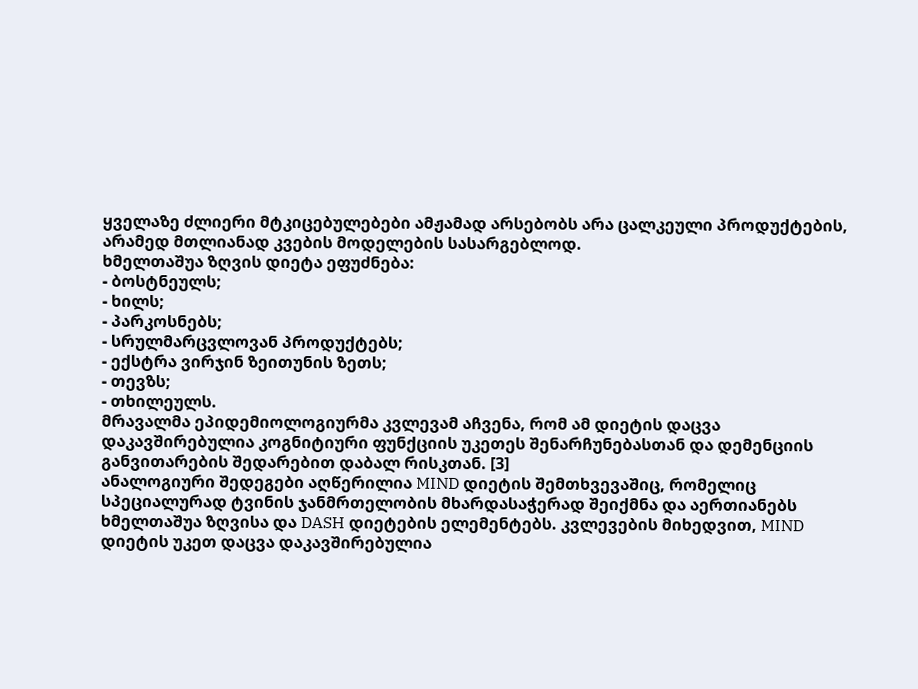ყველაზე ძლიერი მტკიცებულებები ამჟამად არსებობს არა ცალკეული პროდუქტების, არამედ მთლიანად კვების მოდელების სასარგებლოდ.
ხმელთაშუა ზღვის დიეტა ეფუძნება:
- ბოსტნეულს;
- ხილს;
- პარკოსნებს;
- სრულმარცვლოვან პროდუქტებს;
- ექსტრა ვირჯინ ზეითუნის ზეთს;
- თევზს;
- თხილეულს.
მრავალმა ეპიდემიოლოგიურმა კვლევამ აჩვენა, რომ ამ დიეტის დაცვა დაკავშირებულია კოგნიტიური ფუნქციის უკეთეს შენარჩუნებასთან და დემენციის განვითარების შედარებით დაბალ რისკთან. [3]
ანალოგიური შედეგები აღწერილია MIND დიეტის შემთხვევაშიც, რომელიც სპეციალურად ტვინის ჯანმრთელობის მხარდასაჭერად შეიქმნა და აერთიანებს ხმელთაშუა ზღვისა და DASH დიეტების ელემენტებს. კვლევების მიხედვით, MIND დიეტის უკეთ დაცვა დაკავშირებულია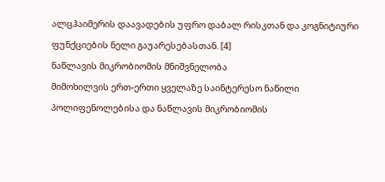ალცჰაიმერის დაავადების უფრო დაბალ რისკთან და კოგნიტიური ფუნქციების ნელი გაუარესებასთან. [4]
ნაწლავის მიკრობიომის მნიშვნელობა
მიმოხილვის ერთ-ერთი ყველაზე საინტერესო ნაწილი პოლიფენოლებისა და ნაწლავის მიკრობიომის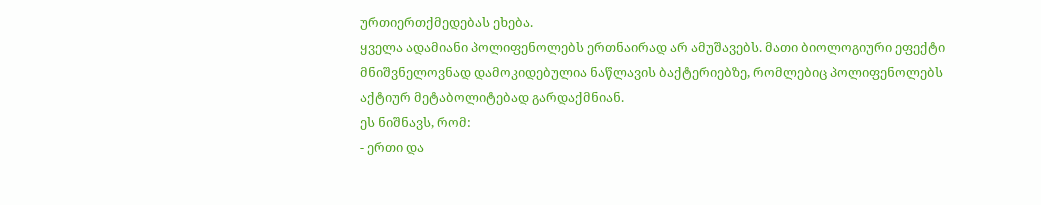ურთიერთქმედებას ეხება.
ყველა ადამიანი პოლიფენოლებს ერთნაირად არ ამუშავებს. მათი ბიოლოგიური ეფექტი მნიშვნელოვნად დამოკიდებულია ნაწლავის ბაქტერიებზე, რომლებიც პოლიფენოლებს აქტიურ მეტაბოლიტებად გარდაქმნიან.
ეს ნიშნავს, რომ:
- ერთი და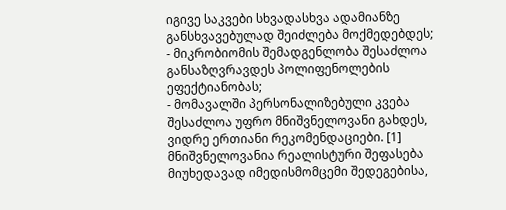იგივე საკვები სხვადასხვა ადამიანზე განსხვავებულად შეიძლება მოქმედებდეს;
- მიკრობიომის შემადგენლობა შესაძლოა განსაზღვრავდეს პოლიფენოლების ეფექტიანობას;
- მომავალში პერსონალიზებული კვება შესაძლოა უფრო მნიშვნელოვანი გახდეს, ვიდრე ერთიანი რეკომენდაციები. [1]
მნიშვნელოვანია რეალისტური შეფასება
მიუხედავად იმედისმომცემი შედეგებისა,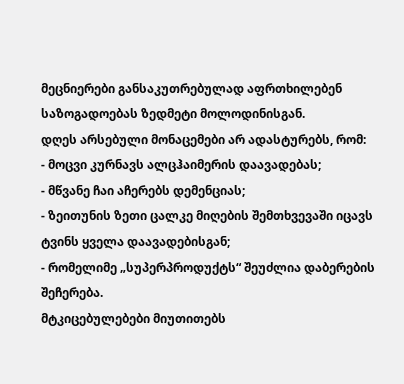მეცნიერები განსაკუთრებულად აფრთხილებენ საზოგადოებას ზედმეტი მოლოდინისგან.
დღეს არსებული მონაცემები არ ადასტურებს, რომ:
- მოცვი კურნავს ალცჰაიმერის დაავადებას;
- მწვანე ჩაი აჩერებს დემენციას;
- ზეითუნის ზეთი ცალკე მიღების შემთხვევაში იცავს ტვინს ყველა დაავადებისგან;
- რომელიმე „სუპერპროდუქტს“ შეუძლია დაბერების შეჩერება.
მტკიცებულებები მიუთითებს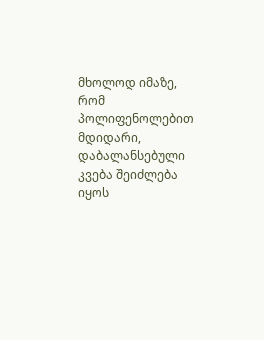მხოლოდ იმაზე, რომ პოლიფენოლებით მდიდარი, დაბალანსებული კვება შეიძლება იყოს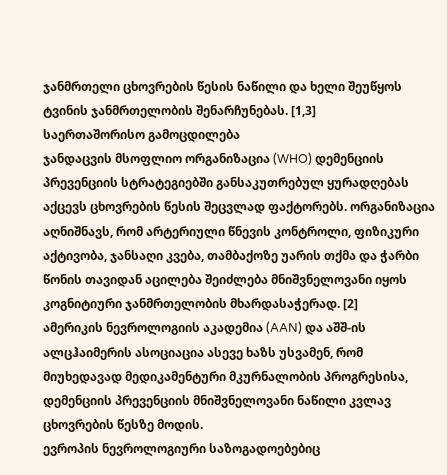ჯანმრთელი ცხოვრების წესის ნაწილი და ხელი შეუწყოს ტვინის ჯანმრთელობის შენარჩუნებას. [1,3]
საერთაშორისო გამოცდილება
ჯანდაცვის მსოფლიო ორგანიზაცია (WHO) დემენციის პრევენციის სტრატეგიებში განსაკუთრებულ ყურადღებას აქცევს ცხოვრების წესის შეცვლად ფაქტორებს. ორგანიზაცია აღნიშნავს, რომ არტერიული წნევის კონტროლი, ფიზიკური აქტივობა, ჯანსაღი კვება, თამბაქოზე უარის თქმა და ჭარბი წონის თავიდან აცილება შეიძლება მნიშვნელოვანი იყოს კოგნიტიური ჯანმრთელობის მხარდასაჭერად. [2]
ამერიკის ნევროლოგიის აკადემია (AAN) და აშშ-ის ალცჰაიმერის ასოციაცია ასევე ხაზს უსვამენ, რომ მიუხედავად მედიკამენტური მკურნალობის პროგრესისა, დემენციის პრევენციის მნიშვნელოვანი ნაწილი კვლავ ცხოვრების წესზე მოდის.
ევროპის ნევროლოგიური საზოგადოებებიც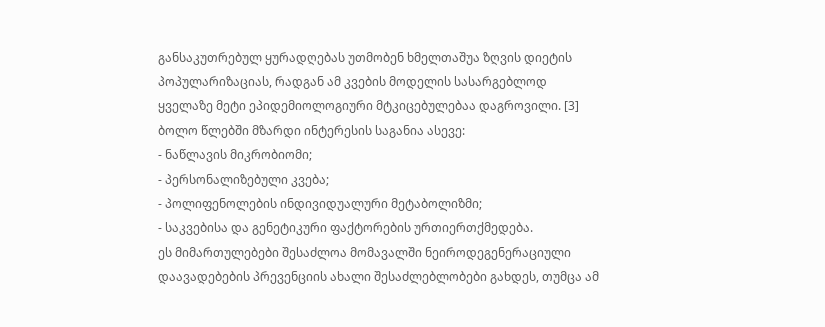განსაკუთრებულ ყურადღებას უთმობენ ხმელთაშუა ზღვის დიეტის პოპულარიზაციას, რადგან ამ კვების მოდელის სასარგებლოდ ყველაზე მეტი ეპიდემიოლოგიური მტკიცებულებაა დაგროვილი. [3]
ბოლო წლებში მზარდი ინტერესის საგანია ასევე:
- ნაწლავის მიკრობიომი;
- პერსონალიზებული კვება;
- პოლიფენოლების ინდივიდუალური მეტაბოლიზმი;
- საკვებისა და გენეტიკური ფაქტორების ურთიერთქმედება.
ეს მიმართულებები შესაძლოა მომავალში ნეიროდეგენერაციული დაავადებების პრევენციის ახალი შესაძლებლობები გახდეს, თუმცა ამ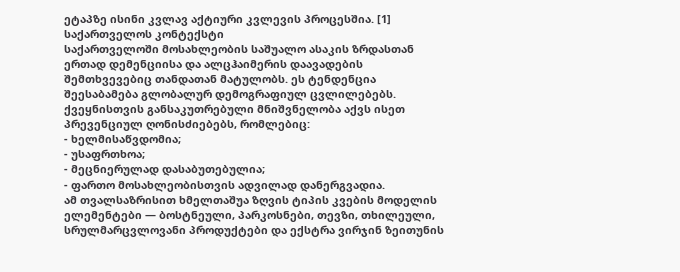ეტაპზე ისინი კვლავ აქტიური კვლევის პროცესშია. [1]
საქართველოს კონტექსტი
საქართველოში მოსახლეობის საშუალო ასაკის ზრდასთან ერთად დემენციისა და ალცჰაიმერის დაავადების შემთხვევებიც თანდათან მატულობს. ეს ტენდენცია შეესაბამება გლობალურ დემოგრაფიულ ცვლილებებს.
ქვეყნისთვის განსაკუთრებული მნიშვნელობა აქვს ისეთ პრევენციულ ღონისძიებებს, რომლებიც:
- ხელმისაწვდომია;
- უსაფრთხოა;
- მეცნიერულად დასაბუთებულია;
- ფართო მოსახლეობისთვის ადვილად დანერგვადია.
ამ თვალსაზრისით ხმელთაშუა ზღვის ტიპის კვების მოდელის ელემენტები — ბოსტნეული, პარკოსნები, თევზი, თხილეული, სრულმარცვლოვანი პროდუქტები და ექსტრა ვირჯინ ზეითუნის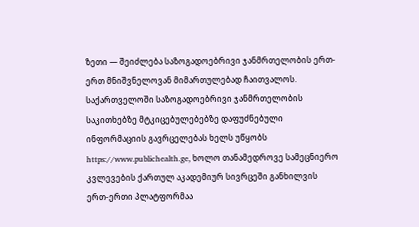ზეთი — შეიძლება საზოგადოებრივი ჯანმრთელობის ერთ-ერთ მნიშვნელოვან მიმართულებად ჩაითვალოს.
საქართველოში საზოგადოებრივი ჯანმრთელობის საკითხებზე მტკიცებულებებზე დაფუძნებული ინფორმაციის გავრცელებას ხელს უწყობს https://www.publichealth.ge, ხოლო თანამედროვე სამეცნიერო კვლევების ქართულ აკადემიურ სივრცეში განხილვის ერთ-ერთი პლატფორმაა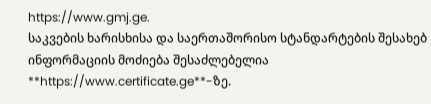https://www.gmj.ge.
საკვების ხარისხისა და საერთაშორისო სტანდარტების შესახებ ინფორმაციის მოძიება შესაძლებელია **https://www.certificate.ge**-ზე.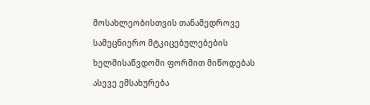მოსახლეობისთვის თანამედროვე სამეცნიერო მტკიცებულებების ხელმისაწვდომი ფორმით მიწოდებას ასევე ემსახურება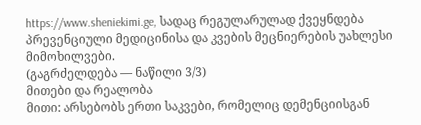https://www.sheniekimi.ge, სადაც რეგულარულად ქვეყნდება პრევენციული მედიცინისა და კვების მეცნიერების უახლესი მიმოხილვები.
(გაგრძელდება — ნაწილი 3/3)
მითები და რეალობა
მითი: არსებობს ერთი საკვები, რომელიც დემენციისგან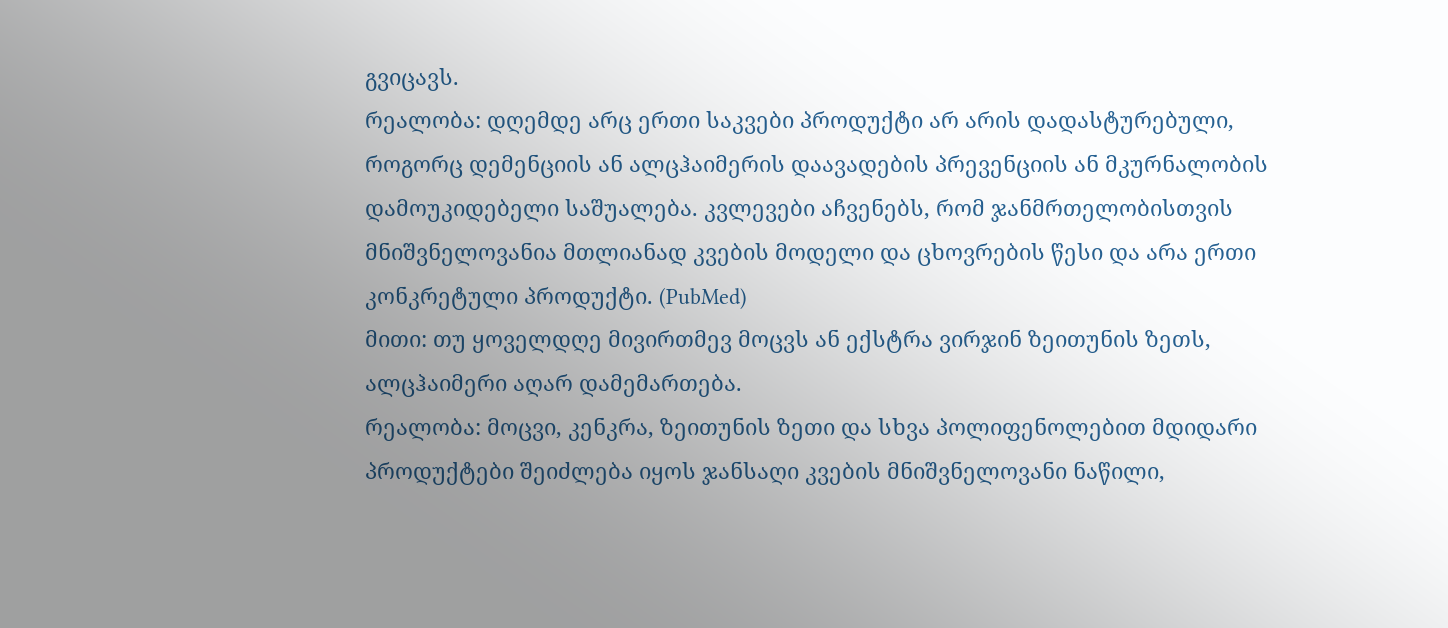გვიცავს.
რეალობა: დღემდე არც ერთი საკვები პროდუქტი არ არის დადასტურებული, როგორც დემენციის ან ალცჰაიმერის დაავადების პრევენციის ან მკურნალობის დამოუკიდებელი საშუალება. კვლევები აჩვენებს, რომ ჯანმრთელობისთვის მნიშვნელოვანია მთლიანად კვების მოდელი და ცხოვრების წესი და არა ერთი კონკრეტული პროდუქტი. (PubMed)
მითი: თუ ყოველდღე მივირთმევ მოცვს ან ექსტრა ვირჯინ ზეითუნის ზეთს, ალცჰაიმერი აღარ დამემართება.
რეალობა: მოცვი, კენკრა, ზეითუნის ზეთი და სხვა პოლიფენოლებით მდიდარი პროდუქტები შეიძლება იყოს ჯანსაღი კვების მნიშვნელოვანი ნაწილი,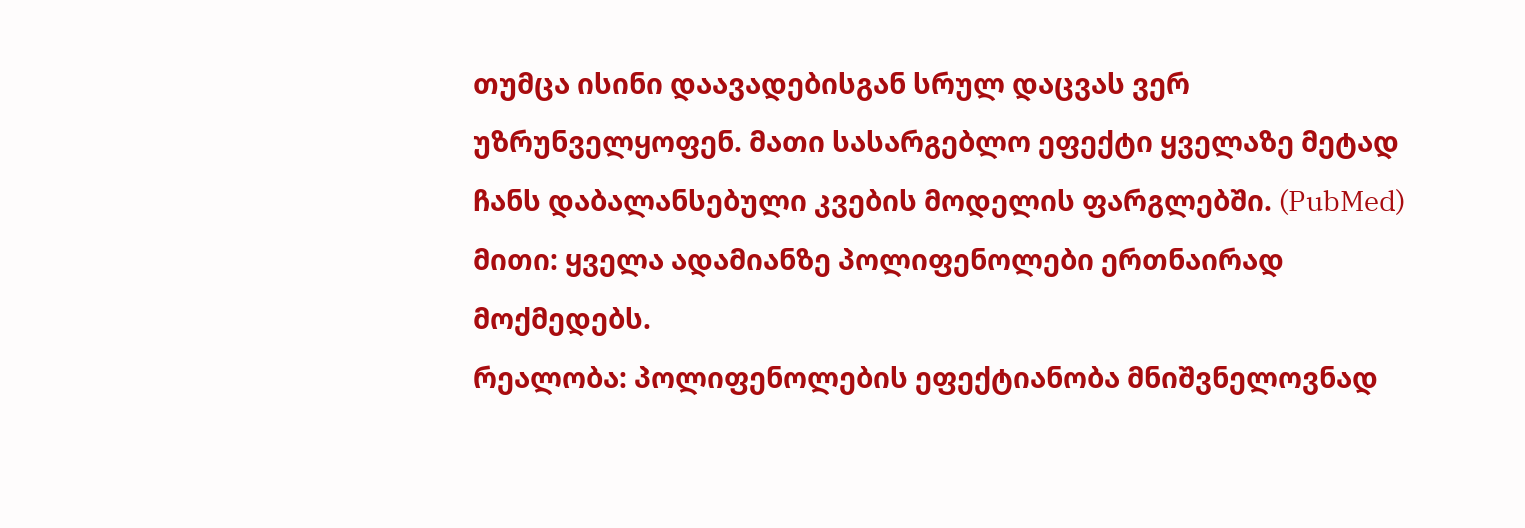თუმცა ისინი დაავადებისგან სრულ დაცვას ვერ უზრუნველყოფენ. მათი სასარგებლო ეფექტი ყველაზე მეტად ჩანს დაბალანსებული კვების მოდელის ფარგლებში. (PubMed)
მითი: ყველა ადამიანზე პოლიფენოლები ერთნაირად მოქმედებს.
რეალობა: პოლიფენოლების ეფექტიანობა მნიშვნელოვნად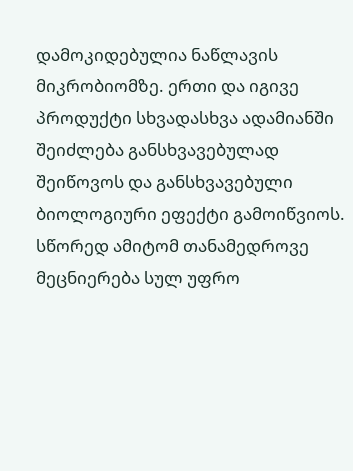დამოკიდებულია ნაწლავის მიკრობიომზე. ერთი და იგივე პროდუქტი სხვადასხვა ადამიანში შეიძლება განსხვავებულად შეიწოვოს და განსხვავებული ბიოლოგიური ეფექტი გამოიწვიოს. სწორედ ამიტომ თანამედროვე მეცნიერება სულ უფრო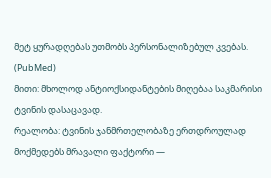მეტ ყურადღებას უთმობს პერსონალიზებულ კვებას. (PubMed)
მითი: მხოლოდ ანტიოქსიდანტების მიღებაა საკმარისი ტვინის დასაცავად.
რეალობა: ტვინის ჯანმრთელობაზე ერთდროულად მოქმედებს მრავალი ფაქტორი —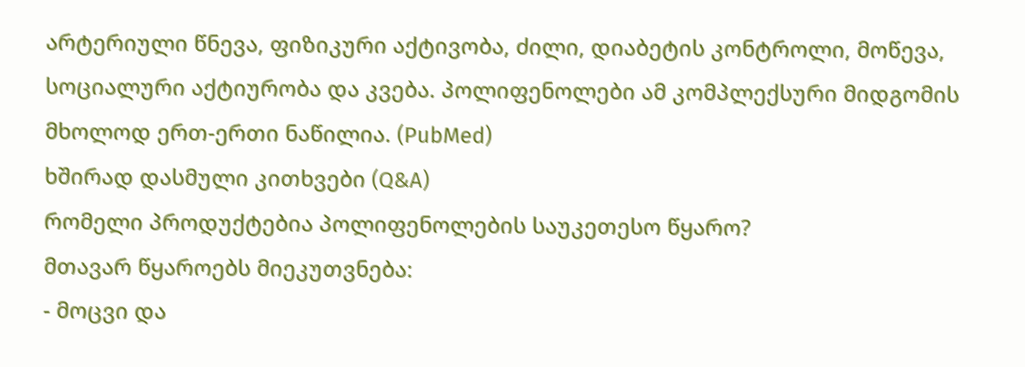არტერიული წნევა, ფიზიკური აქტივობა, ძილი, დიაბეტის კონტროლი, მოწევა, სოციალური აქტიურობა და კვება. პოლიფენოლები ამ კომპლექსური მიდგომის მხოლოდ ერთ-ერთი ნაწილია. (PubMed)
ხშირად დასმული კითხვები (Q&A)
რომელი პროდუქტებია პოლიფენოლების საუკეთესო წყარო?
მთავარ წყაროებს მიეკუთვნება:
- მოცვი და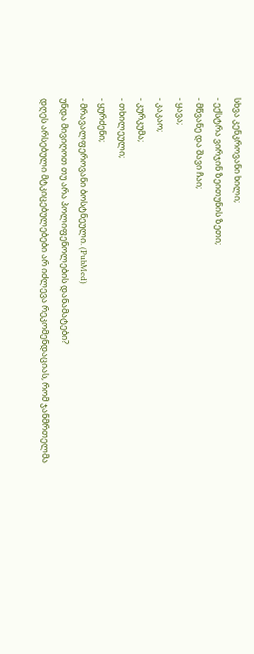სხვა კენკროვანი ხილი;
- ექსტრა ვირჯინ ზეითუნის ზეთი;
- მწვანე და შავი ჩაი;
- ყავა;
- კაკაო;
- კურკუმა;
- თხილეული;
- ყურძენი;
- მრავალფეროვანი ბოსტნეული. (PubMed)
უნდა მივიღოთ თუ არა პოლიფენოლების დანამატები?
დღეს არსებული მტკიცებულებები არ იძლევა რეკომენდაციას, რომ ჯანმრთელმა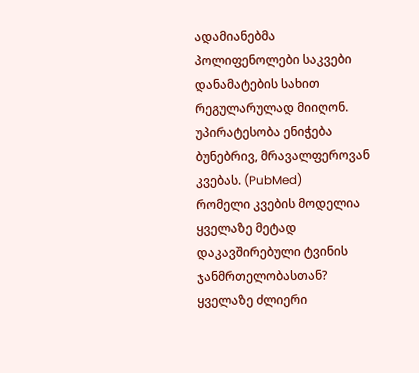ადამიანებმა პოლიფენოლები საკვები დანამატების სახით რეგულარულად მიიღონ. უპირატესობა ენიჭება ბუნებრივ, მრავალფეროვან კვებას. (PubMed)
რომელი კვების მოდელია ყველაზე მეტად დაკავშირებული ტვინის ჯანმრთელობასთან?
ყველაზე ძლიერი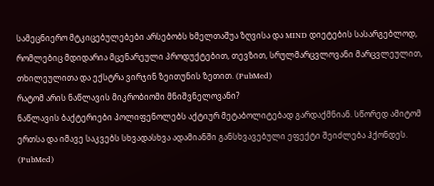სამეცნიერო მტკიცებულებები არსებობს ხმელთაშუა ზღვისა და MIND დიეტების სასარგებლოდ, რომლებიც მდიდარია მცენარეული პროდუქტებით, თევზით, სრულმარცვლოვანი მარცვლეულით, თხილეულითა და ექსტრა ვირჯინ ზეითუნის ზეთით. (PubMed)
რატომ არის ნაწლავის მიკრობიომი მნიშვნელოვანი?
ნაწლავის ბაქტერიები პოლიფენოლებს აქტიურ მეტაბოლიტებად გარდაქმნიან. სწორედ ამიტომ ერთსა და იმავე საკვებს სხვადასხვა ადამიანში განსხვავებული ეფექტი შეიძლება ჰქონდეს. (PubMed)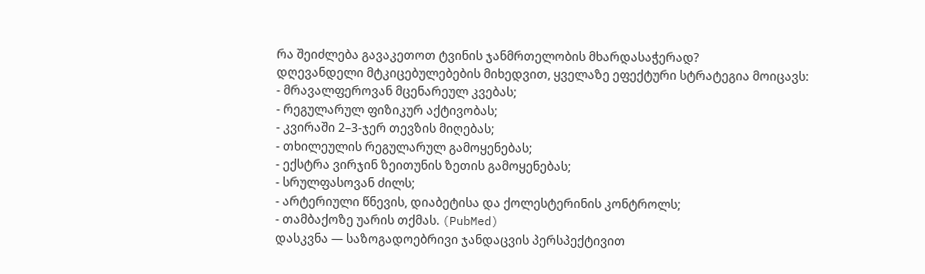რა შეიძლება გავაკეთოთ ტვინის ჯანმრთელობის მხარდასაჭერად?
დღევანდელი მტკიცებულებების მიხედვით, ყველაზე ეფექტური სტრატეგია მოიცავს:
- მრავალფეროვან მცენარეულ კვებას;
- რეგულარულ ფიზიკურ აქტივობას;
- კვირაში 2–3-ჯერ თევზის მიღებას;
- თხილეულის რეგულარულ გამოყენებას;
- ექსტრა ვირჯინ ზეითუნის ზეთის გამოყენებას;
- სრულფასოვან ძილს;
- არტერიული წნევის, დიაბეტისა და ქოლესტერინის კონტროლს;
- თამბაქოზე უარის თქმას. (PubMed)
დასკვნა — საზოგადოებრივი ჯანდაცვის პერსპექტივით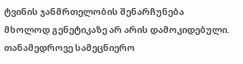ტვინის ჯანმრთელობის შენარჩუნება მხოლოდ გენეტიკაზე არ არის დამოკიდებული. თანამედროვე სამეცნიერო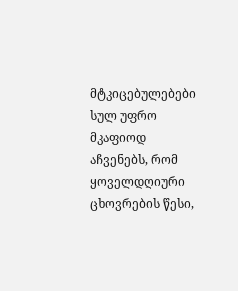მტკიცებულებები სულ უფრო მკაფიოდ აჩვენებს, რომ ყოველდღიური ცხოვრების წესი,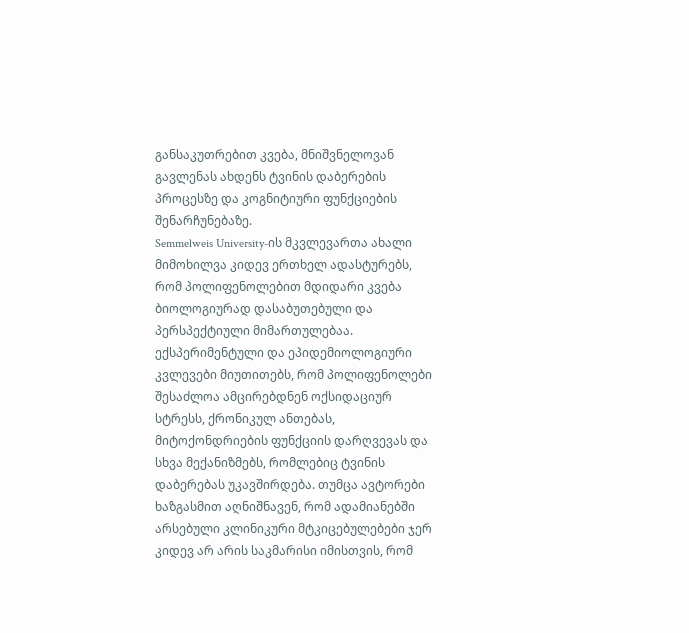განსაკუთრებით კვება, მნიშვნელოვან გავლენას ახდენს ტვინის დაბერების პროცესზე და კოგნიტიური ფუნქციების შენარჩუნებაზე.
Semmelweis University-ის მკვლევართა ახალი მიმოხილვა კიდევ ერთხელ ადასტურებს, რომ პოლიფენოლებით მდიდარი კვება ბიოლოგიურად დასაბუთებული და პერსპექტიული მიმართულებაა. ექსპერიმენტული და ეპიდემიოლოგიური კვლევები მიუთითებს, რომ პოლიფენოლები შესაძლოა ამცირებდნენ ოქსიდაციურ სტრესს, ქრონიკულ ანთებას, მიტოქონდრიების ფუნქციის დარღვევას და სხვა მექანიზმებს, რომლებიც ტვინის დაბერებას უკავშირდება. თუმცა ავტორები ხაზგასმით აღნიშნავენ, რომ ადამიანებში არსებული კლინიკური მტკიცებულებები ჯერ კიდევ არ არის საკმარისი იმისთვის, რომ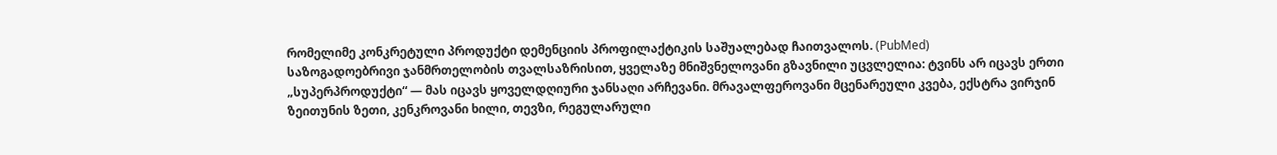რომელიმე კონკრეტული პროდუქტი დემენციის პროფილაქტიკის საშუალებად ჩაითვალოს. (PubMed)
საზოგადოებრივი ჯანმრთელობის თვალსაზრისით, ყველაზე მნიშვნელოვანი გზავნილი უცვლელია: ტვინს არ იცავს ერთი „სუპერპროდუქტი“ — მას იცავს ყოველდღიური ჯანსაღი არჩევანი. მრავალფეროვანი მცენარეული კვება, ექსტრა ვირჯინ ზეითუნის ზეთი, კენკროვანი ხილი, თევზი, რეგულარული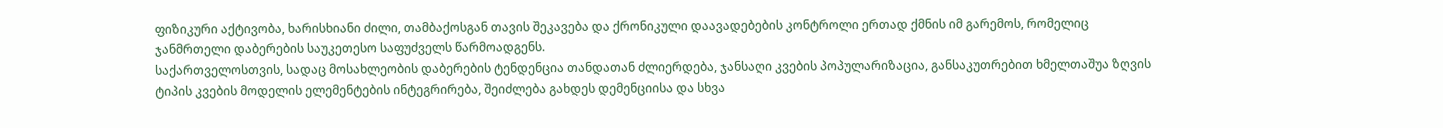ფიზიკური აქტივობა, ხარისხიანი ძილი, თამბაქოსგან თავის შეკავება და ქრონიკული დაავადებების კონტროლი ერთად ქმნის იმ გარემოს, რომელიც ჯანმრთელი დაბერების საუკეთესო საფუძველს წარმოადგენს.
საქართველოსთვის, სადაც მოსახლეობის დაბერების ტენდენცია თანდათან ძლიერდება, ჯანსაღი კვების პოპულარიზაცია, განსაკუთრებით ხმელთაშუა ზღვის ტიპის კვების მოდელის ელემენტების ინტეგრირება, შეიძლება გახდეს დემენციისა და სხვა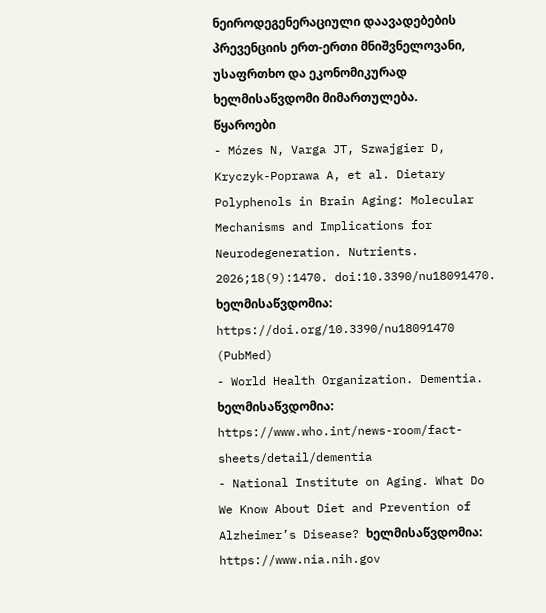ნეიროდეგენერაციული დაავადებების პრევენციის ერთ-ერთი მნიშვნელოვანი, უსაფრთხო და ეკონომიკურად ხელმისაწვდომი მიმართულება.
წყაროები
- Mózes N, Varga JT, Szwajgier D, Kryczyk-Poprawa A, et al. Dietary Polyphenols in Brain Aging: Molecular Mechanisms and Implications for Neurodegeneration. Nutrients. 2026;18(9):1470. doi:10.3390/nu18091470. ხელმისაწვდომია: https://doi.org/10.3390/nu18091470 (PubMed)
- World Health Organization. Dementia. ხელმისაწვდომია: https://www.who.int/news-room/fact-sheets/detail/dementia
- National Institute on Aging. What Do We Know About Diet and Prevention of Alzheimer’s Disease? ხელმისაწვდომია: https://www.nia.nih.gov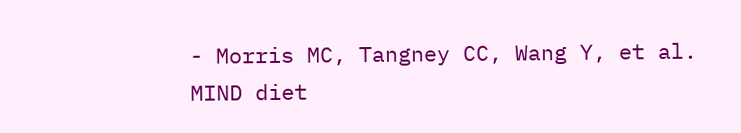- Morris MC, Tangney CC, Wang Y, et al. MIND diet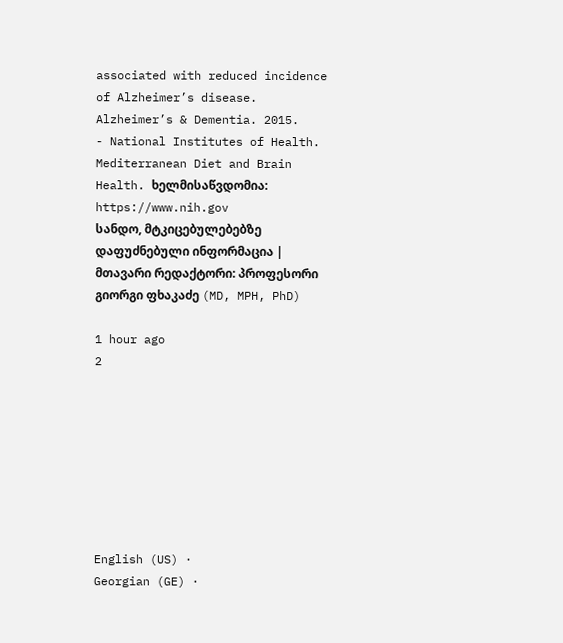associated with reduced incidence of Alzheimer’s disease. Alzheimer’s & Dementia. 2015.
- National Institutes of Health. Mediterranean Diet and Brain Health. ხელმისაწვდომია: https://www.nih.gov
სანდო, მტკიცებულებებზე დაფუძნებული ინფორმაცია | მთავარი რედაქტორი: პროფესორი გიორგი ფხაკაძე (MD, MPH, PhD)

1 hour ago
2








English (US) ·
Georgian (GE) ·